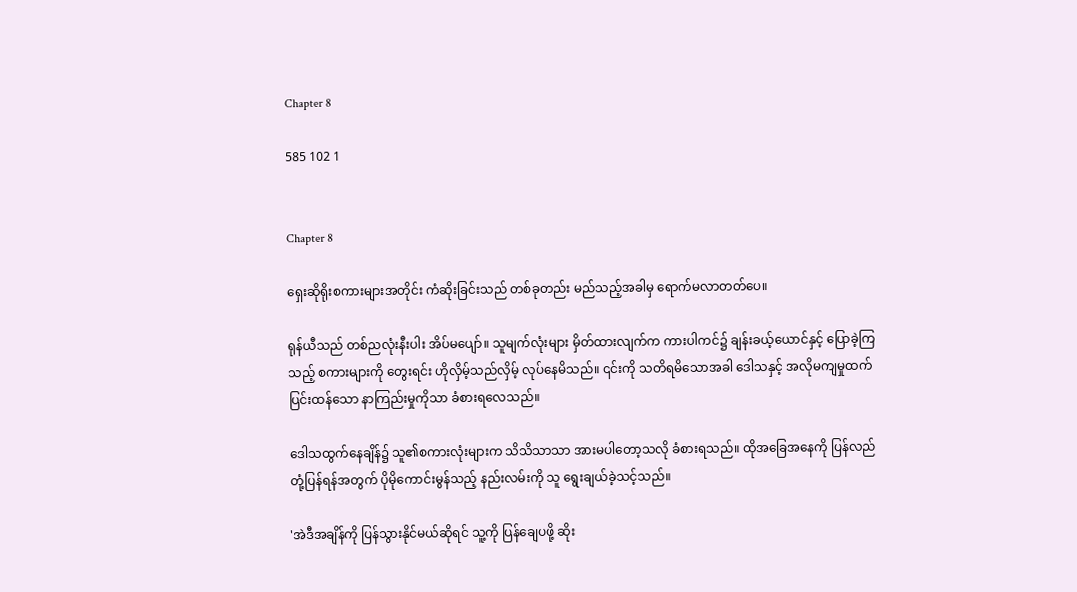Chapter 8

585 102 1


Chapter 8

ရှေးဆိုရိုးစကားများအတိုင်း ကံဆိုးခြင်းသည် တစ်ခုတည်း မည်သည့်အခါမှ ရောက်မလာတတ်ပေ။

ရုန်ယီသည် တစ်ညလုံးနီးပါး အိပ်မပျော်။ သူမျက်လုံးများ မှိတ်ထားလျက်က ကားပါကင်၌ ချန်းခယ့်ယောင်နှင့် ပြောခဲ့ကြသည့် စကားများကို တွေးရင်း ဟိုလှိမ့်သည်လှိမ့် လုပ်နေမိသည်။ ၎င်းကို သတိရမိသောအခါ ဒေါသနှင့် အလိုမကျမှုထက် ပြင်းထန်သော နာကြည်းမှုကိုသာ ခံစားရလေသည်။

ဒေါသထွက်နေချိန်၌ သူ၏စကားလုံးများက သိသိသာသာ အားမပါတော့သလို ခံစားရသည်။ ထိုအခြေအနေကို ပြန်လည်တုံ့ပြန်ရန်အတွက် ပိုမိုကောင်းမွန်သည့် နည်းလမ်းကို သူ ရွေးချယ်ခဲ့သင့်သည်။

'အဲဒီအချိန်ကို ပြန်သွားနိုင်မယ်ဆိုရင် သူ့ကို ပြန်ချေပဖို့ ဆိုး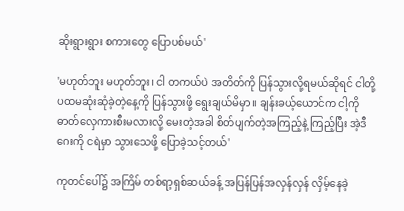ဆိုးရွားရွား စကားတွေ ပြောပစ်မယ်'

'မဟုတ်ဘူး မဟုတ်ဘူး၊ ငါ တကယ်ပဲ အတိတ်ကို ပြန်သွားလို့ရမယ်ဆိုရင် ငါတို့ ပထမဆုံးဆုံခဲ့တဲ့နေ့ကို ပြန်သွားဖို့ ရွေးချယ်မိမှာ။ ချန်းခယ့်ယောင်က ငါ့ကို ဓာတ်လှေကားစီးမလားလို့ မေးတဲ့အခါ စိတ်ပျက်တဲ့အကြည့်နဲ့ ကြည့်ပြီး အဲ့ဒီဂေးကို ငရဲမှာ သွားသေဖို့ ပြောခဲ့သင့်တယ်'

ကုတင်ပေါ်၌ အကြိမ် တစ်ရာ့ရှစ်ဆယ်ခန့် အပြန်ပြန်အလှန်လှန် လှိမ့်နေခဲ့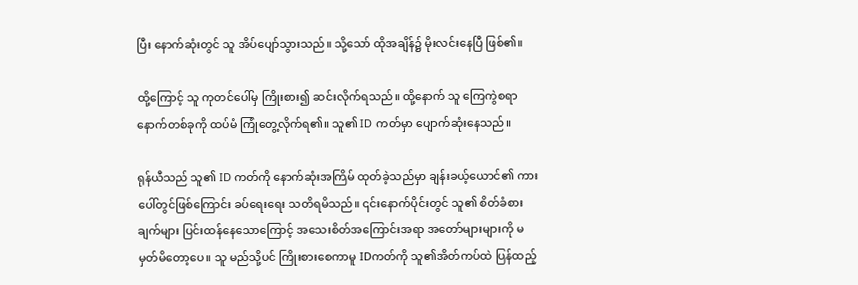ပြီး နောက်ဆုံးတွင် သူ အိပ်ပျော်သွားသည်။ သို့သော် ထိုအချိန်၌ မိုးလင်းနေပြီ ဖြစ်၏။

ထို့ကြောင့် သူ ကုတင်ပေါ်မှ ကြိုးစား၍ ဆင်းလိုက်ရသည်။ ထို့နောက် သူ ကြေကွဲစရာ နောက်တစ်ခုကို ထပ်မံ ကြုံတွေ့လိုက်ရ၏။ သူ၏ ID ကတ်မှာ ပျောက်ဆုံးနေသည်။

ရုန်ယီသည် သူ၏ ID ကတ်ကို နောက်ဆုံးအကြိမ် ထုတ်ခဲ့သည်မှာ ချန်းခယ့်ယောင်၏ ကားပေါ်တွင်ဖြစ်ကြောင်း ခပ်ရေးရေး သတိရမိသည်။ ၎င်းနောက်ပိုင်းတွင် သူ၏ စိတ်ခံစားချက်များ ပြင်းထန်နေသောကြောင့် အသေးစိတ်အကြောင်းအရာ အတော်များများကို မမှတ်မိတော့ပေ။ သူ မည်သို့ပင် ကြိုးစားစေကာမူ IDကတ်ကို သူ၏အိတ်ကပ်ထဲ ပြန်ထည့်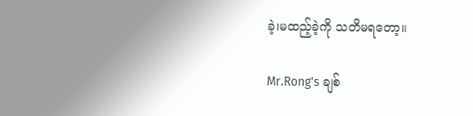ခဲ့၊မထည့်ခဲ့ကို သတိမရတော့။

Mr.Rong's ချစ်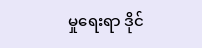မှုရေးရာ ဒိုင်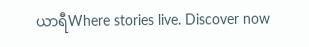ယာရီWhere stories live. Discover now